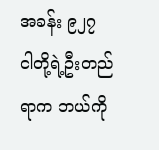အခန်း ၉၂၇
ငါတို့ရဲ့ဦးတည်ရာက ဘယ်ကို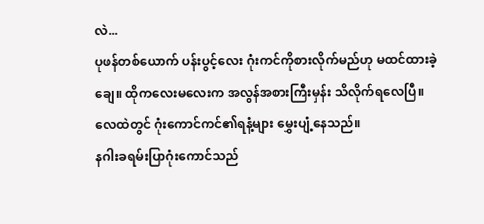လဲ...
ပုဖန်တစ်ယောက် ပန်းပွင့်လေး ဂုံးကင်ကိုစားလိုက်မည်ဟု မထင်ထားခဲ့ချေ။ ထိုကလေးမလေးက အလွန်အစားကြီးမှန်း သိလိုက်ရလေပြီ။
လေထဲတွင် ဂုံးကောင်ကင်၏ရနံ့များ မွှေးပျံ့နေသည်။
နဂါးခရမ်းပြာဂုံးကောင်သည်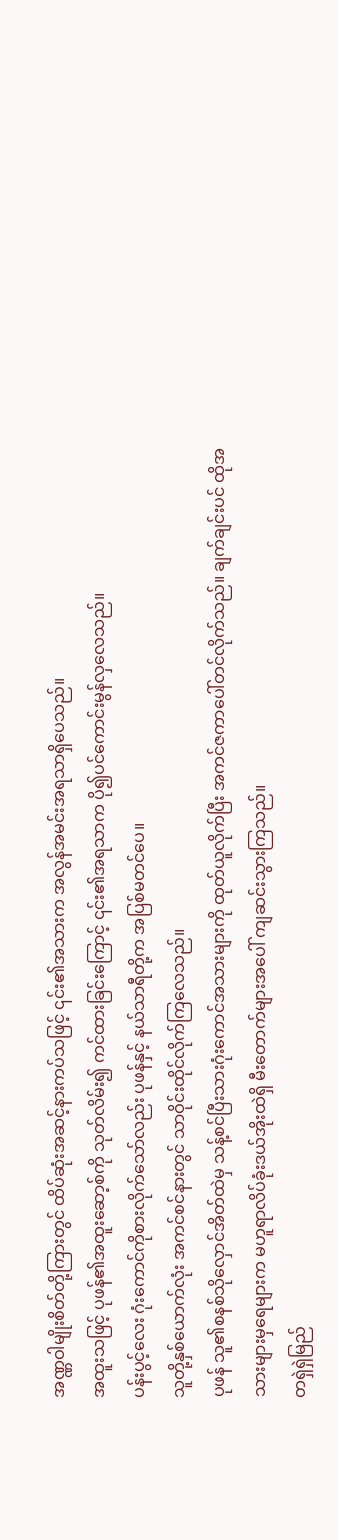အဏ္ဏဝါမျိုးစိတ်တို့ကြားတွင် ထိပ်ဆုံးအဆင့်နားကပ်သဖြင့် ၎င်း၏အသားက အလွန်အမင်းအရသာရှိပေသည်။
အထူးသဖြင့် ပုဖန်၏အထူးဆော့စ်ကို သုတ်လိမ်း၍ ကင်ထားခြင်းကြောင့် ၎င်း၏အရသာက ပို၍ပင်ကောင်းမွန်လှလေသည်။
ပန်းပွင့်လေး ဂုံးကောင်ကိုစားလိုက်သော်လည်း ပုဖန်နှင့် နယ်သာရီတို့က အပြစ်မတင်ပေ။
သူတို့နှစ်ယောက်လုံး အကင်စင်နားတွင် သာဝိုင်းထိုင်လိုက်ကြလေသည်။
ပုဖန် သူ၏စနစ်သိုလှောင်အိတ်ထဲမှ သန့်စင်ပြီးသားဂုံးကောင်အသားများကို ထုတ်ယူလိုက်ပြီး အကင်ဇကာပေါ်တင်လိုက်သည်။ ချက်ချင်းပင် ထိုအသားများမှရေများက မဟူရာလိပ်ခုံးဒယ်အိုးထဲရှိ မီးတောက်များအပေါ် ကျဆင်းသွားကြသည်။
တရှဲရှဲမြည်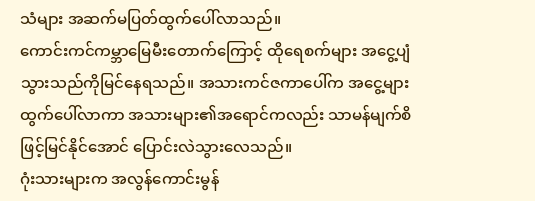သံများ အဆက်မပြတ်ထွက်ပေါ်လာသည်။
ကောင်းကင်ကမ္ဘာမြေမီးတောက်ကြောင့် ထိုရေစက်များ အငွေ့ပျံသွားသည်ကိုမြင်နေရသည်။ အသားကင်ဇကာပေါ်က အငွေ့များထွက်ပေါ်လာကာ အသားများ၏အရောင်ကလည်း သာမန်မျက်စိဖြင့်မြင်နိုင်အောင် ပြောင်းလဲသွားလေသည်။
ဂုံးသားများက အလွန်ကောင်းမွန်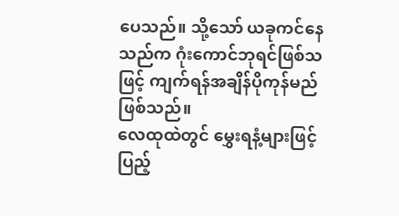ပေသည်။ သို့သော် ယခုကင်နေသည်က ဂုံးကောင်ဘုရင်ဖြစ်သဖြင့် ကျက်ရန်အချိန်ပိုကုန်မည်ဖြစ်သည်။
လေထုထဲတွင် မွှေးရနံ့များဖြင့် ပြည့်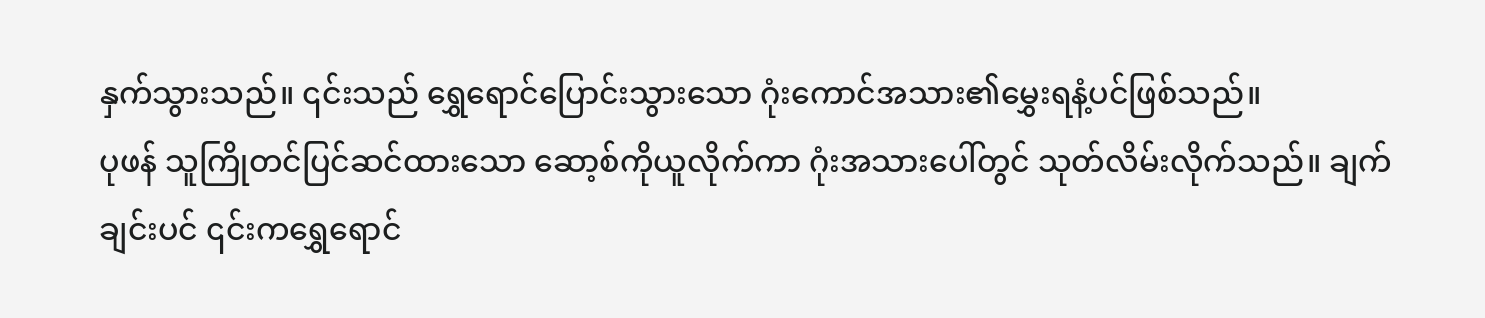နှက်သွားသည်။ ၎င်းသည် ရွှေရောင်ပြောင်းသွားသော ဂုံးကောင်အသား၏မွှေးရနံ့ပင်ဖြစ်သည်။
ပုဖန် သူကြိုတင်ပြင်ဆင်ထားသော ဆော့စ်ကိုယူလိုက်ကာ ဂုံးအသားပေါ်တွင် သုတ်လိမ်းလိုက်သည်။ ချက်ချင်းပင် ၎င်းကရွှေရောင်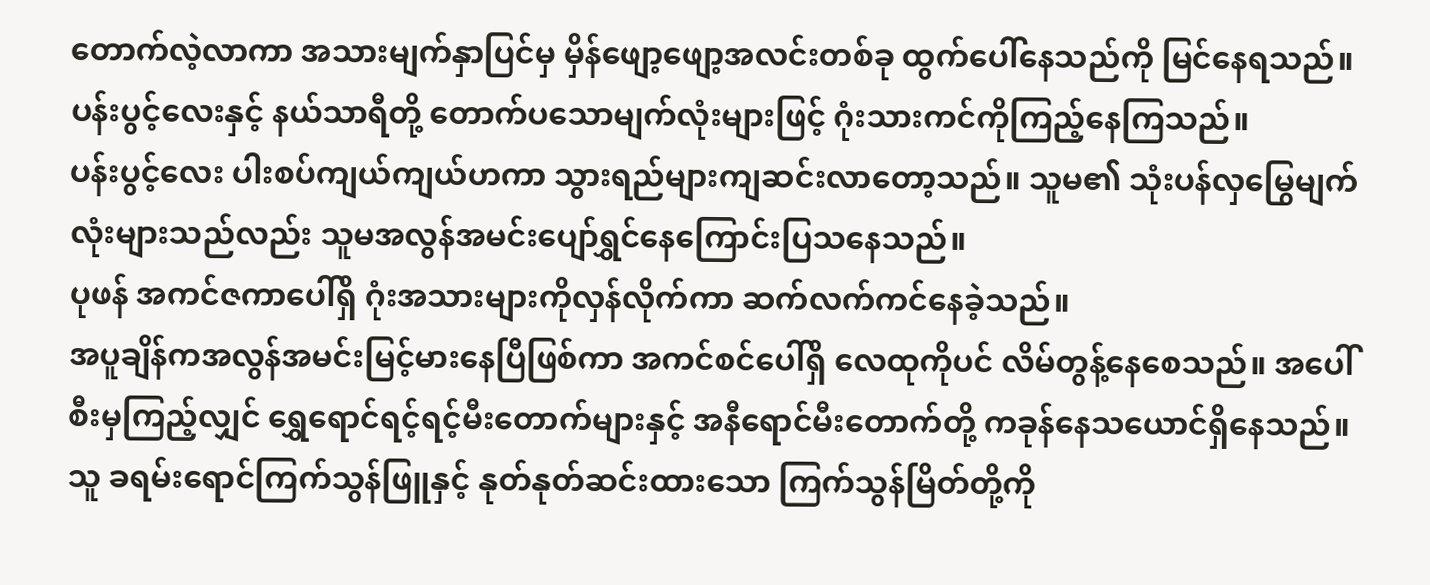တောက်လဲ့လာကာ အသားမျက်နှာပြင်မှ မှိန်ဖျော့ဖျော့အလင်းတစ်ခု ထွက်ပေါ်နေသည်ကို မြင်နေရသည်။
ပန်းပွင့်လေးနှင့် နယ်သာရီတို့ တောက်ပသောမျက်လုံးများဖြင့် ဂုံးသားကင်ကိုကြည့်နေကြသည်။
ပန်းပွင့်လေး ပါးစပ်ကျယ်ကျယ်ဟကာ သွားရည်များကျဆင်းလာတော့သည်။ သူမ၏ သုံးပန်လှမြွေမျက်လုံးများသည်လည်း သူမအလွန်အမင်းပျော်ရွှင်နေကြောင်းပြသနေသည်။
ပုဖန် အကင်ဇကာပေါ်ရှိ ဂုံးအသားများကိုလှန်လိုက်ကာ ဆက်လက်ကင်နေခဲ့သည်။
အပူချိန်ကအလွန်အမင်းမြင့်မားနေပြီဖြစ်ကာ အကင်စင်ပေါ်ရှိ လေထုကိုပင် လိမ်တွန့်နေစေသည်။ အပေါ်စီးမှကြည့်လျှင် ရွှေရောင်ရင့်ရင့်မီးတောက်များနှင့် အနီရောင်မီးတောက်တို့ ကခုန်နေသယောင်ရှိနေသည်။
သူ ခရမ်းရောင်ကြက်သွန်ဖြူနှင့် နုတ်နုတ်ဆင်းထားသော ကြက်သွန်မြိတ်တို့ကို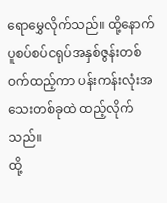ရောမွှေလိုက်သည်။ ထို့နောက် ပူစပ်စပ်ငရုပ်အနှစ်ဇွန်းတစ်ဝက်ထည့်ကာ ပန်းကန်းလုံးအသေးတစ်ခုထဲ ထည့်လိုက်သည်။
ထို့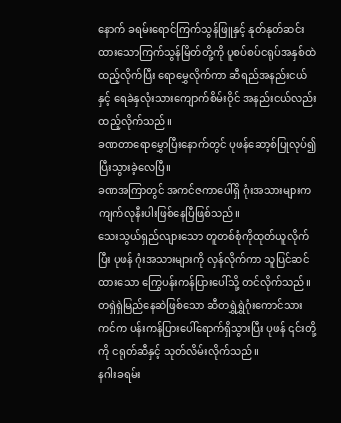နောက် ခရမ်းရောင်ကြက်သွန်ဖြူနှင့် နုတ်နုတ်ဆင်းထားသောကြက်သွန်မြိတ်တို့ကို ပူစပ်စပ်ငရုပ်အနှစ်ထဲ ထည့်လိုက်ပြီး ရောမွှေလိုက်ကာ ဆီရည်အနည်းငယ်နှင့် ရေခဲနှလုံးသားကျောက်စိမ်းဝိုင် အနည်းငယ်လည်း ထည့်လိုက်သည်။
ခဏတာရောမွှောပြီးနောက်တွင် ပုဖန်ဆော့စ်ပြုလုပ်၍ ပြီးသွားခဲ့လေပြီ။
ခဏအကြာတွင် အကင်ဇကာပေါ်ရှိ ဂုံးအသားများက ကျက်လုနီးပါးဖြစ်နေပြီဖြစ်သည်။
သေးသွယ်ရှည်လျားသော တူတစ်စုံကိုထုတ်ယူလိုက်ပြီး ပုဖန် ဂုံးအသားများကို လှန်လိုက်ကာ သူပြင်ဆင်ထားသော ကြွေပန်းကန်ပြားပေါ်သို့ တင်လိုက်သည်။
တရှဲရှဲမြည်နေဆဲဖြစ်သော ဆီတရွှဲရွှဲဂုံးကောင်သားကင်က ပန်းကန်ပြားပေါ်ရောက်ရှိသွားပြီး ပုဖန် ၎င်းတို့ကို ငရုတ်ဆီနှင့် သုတ်လိမ်းလိုက်သည်။
နဂါးခရမ်း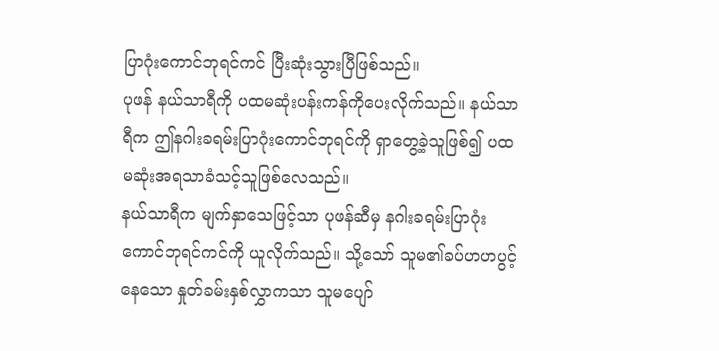ပြာဂုံးကောင်ဘုရင်ကင် ပြီးဆုံးသွားပြီဖြစ်သည်။
ပုဖန် နယ်သာရီကို ပထမဆုံးပန်းကန်ကိုပေးလိုက်သည်။ နယ်သာရီက ဤနဂါးခရမ်းပြာဂုံးကောင်ဘုရင်ကို ရှာတွေ့ခဲ့သူဖြစ်၍ ပထမဆုံးအရသာခံသင့်သူဖြစ်လေသည်။
နယ်သာရီက မျက်နှာသေဖြင့်သာ ပုဖန်ဆီမှ နဂါးခရမ်းပြာဂုံးကောင်ဘုရင်ကင်ကို ယူလိုက်သည်။ သို့သော် သူမ၏ခပ်ဟဟပွင့်နေသော နှုတ်ခမ်းနှစ်လွှာကသာ သူမပျော်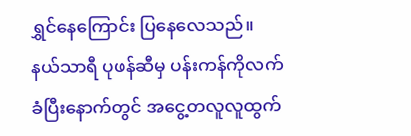ရွှင်နေကြောင်း ပြနေလေသည်။
နယ်သာရီ ပုဖန်ဆီမှ ပန်းကန်ကိုလက်ခံပြီးနောက်တွင် အငွေ့တလူလူထွက်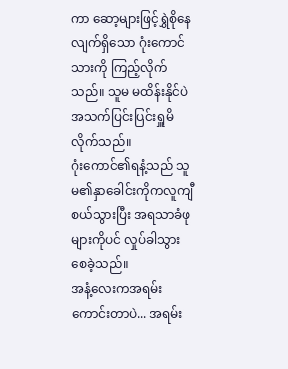ကာ ဆော့များဖြင့်ရွှဲစိုနေလျက်ရှိသော ဂုံးကောင်သားကို ကြည့်လိုက်သည်။ သူမ မထိန်းနိုင်ပဲ အသက်ပြင်းပြင်းရှူမိလိုက်သည်။
ဂုံးကောင်၏ရနံ့သည် သူမ၏နှာခေါင်းကိုကလူကျီစယ်သွားပြီး အရသာခံဖုများကိုပင် လှုပ်ခါသွားစေခဲ့သည်။
အနံ့လေးကအရမ်းကောင်းတာပဲ... အရမ်း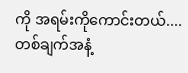ကို အရမ်းကိုကောင်းတယ်....
တစ်ချက်အနံ့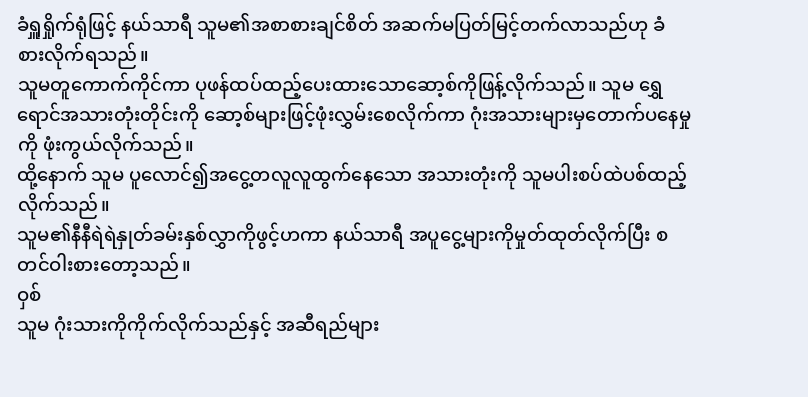ခံရှူရှိုက်ရုံဖြင့် နယ်သာရီ သူမ၏အစာစားချင်စိတ် အဆက်မပြတ်မြင့်တက်လာသည်ဟု ခံစားလိုက်ရသည်။
သူမတူကောက်ကိုင်ကာ ပုဖန်ထပ်ထည့်ပေးထားသောဆော့စ်ကိုဖြန့်လိုက်သည်။ သူမ ရွှေရောင်အသားတုံးတိုင်းကို ဆော့စ်များဖြင့်ဖုံးလွှမ်းစေလိုက်ကာ ဂုံးအသားများမှတောက်ပနေမှုကို ဖုံးကွယ်လိုက်သည်။
ထို့နောက် သူမ ပူလောင်၍အငွေ့တလူလူထွက်နေသော အသားတုံးကို သူမပါးစပ်ထဲပစ်ထည့်လိုက်သည်။
သူမ၏နီနီရဲရဲနှုတ်ခမ်းနှစ်လွှာကိုဖွင့်ဟကာ နယ်သာရီ အပူငွေ့များကိုမှုတ်ထုတ်လိုက်ပြီး စတင်ဝါးစားတော့သည်။
ဝှစ်
သူမ ဂုံးသားကိုကိုက်လိုက်သည်နှင့် အဆီရည်များ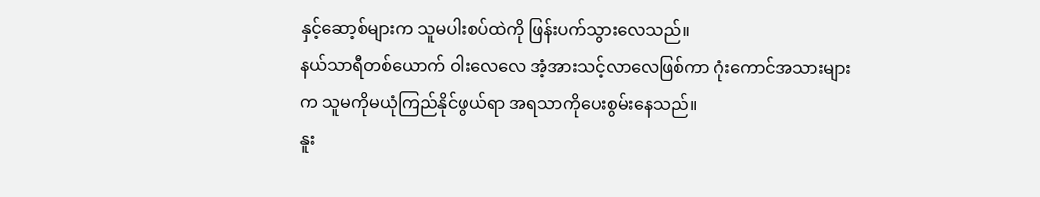နှင့်ဆော့စ်များက သူမပါးစပ်ထဲကို ဖြန်းပက်သွားလေသည်။
နယ်သာရီတစ်ယောက် ဝါးလေလေ အံ့အားသင့်လာလေဖြစ်ကာ ဂုံးကောင်အသားများက သူမကိုမယုံကြည်နိုင်ဖွယ်ရာ အရသာကိုပေးစွမ်းနေသည်။
နူး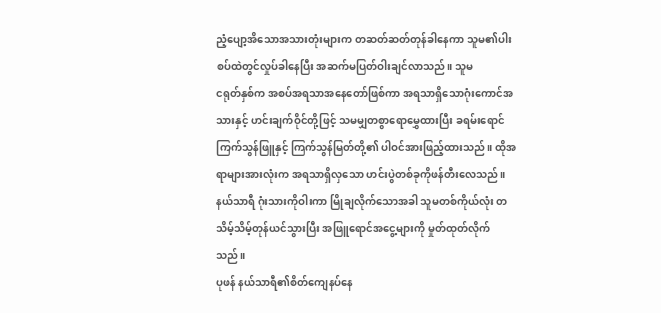ညံ့ပျော့အိသောအသားတုံးများက တဆတ်ဆတ်တုန်ခါနေကာ သူမ၏ပါးစပ်ထဲတွင်လှုပ်ခါနေပြီး အဆက်မပြတ်ဝါးချင်လာသည်။ သူမ
ငရုတ်နှစ်က အစပ်အရသာအနေတော်ဖြစ်ကာ အရသာရှိသောဂုံးကောင်အသားနှင့် ဟင်းချက်ဝိုင်တို့ဖြင့် သမမျှတစွာရောမွှေထားပြီး ခရမ်းရောင်ကြက်သွန်ဖြူနှင့် ကြက်သွန်မြတ်တို့၏ ပါဝင်အားဖြည့်ထားသည်။ ထိုအရာများအားလုံးက အရသာရှိလှသော ဟင်းပွဲတစ်ခုကိုဖန်တီးလေသည်။
နယ်သာရီ ဂုံးသားကိုဝါးကာ မြိုချလိုက်သောအခါ သူမတစ်ကိုယ်လုံး တသိမ့်သိမ့်တုန်ယင်သွားပြီး အဖြူရောင်အငွေ့များကို မှုတ်ထုတ်လိုက်သည်။
ပုဖန် နယ်သာရီ၏စိတ်ကျေနပ်နေ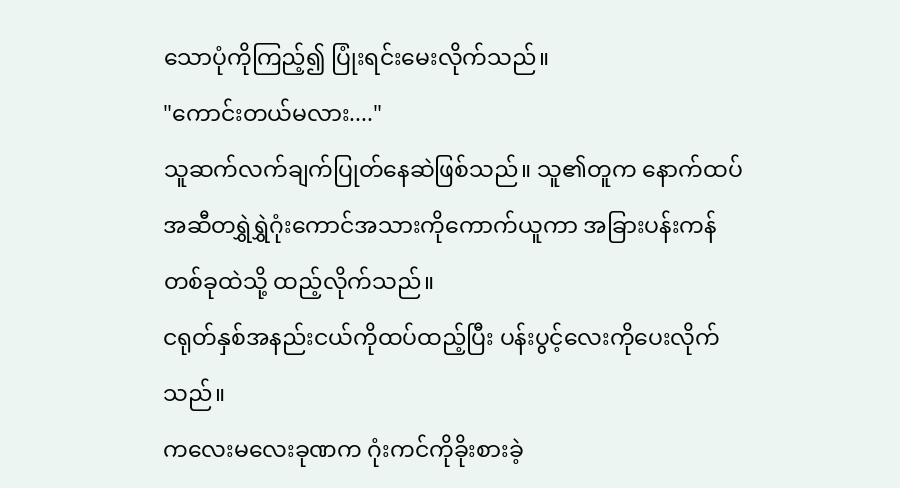သောပုံကိုကြည့်၍ ပြုံးရင်းမေးလိုက်သည်။
"ကောင်းတယ်မလား...."
သူဆက်လက်ချက်ပြုတ်နေဆဲဖြစ်သည်။ သူ၏တူက နောက်ထပ် အဆီတရွှဲရွှဲဂုံးကောင်အသားကိုကောက်ယူကာ အခြားပန်းကန်တစ်ခုထဲသို့ ထည့်လိုက်သည်။
ငရုတ်နှစ်အနည်းငယ်ကိုထပ်ထည့်ပြီး ပန်းပွင့်လေးကိုပေးလိုက်သည်။
ကလေးမလေးခုဏက ဂုံးကင်ကိုခိုးစားခဲ့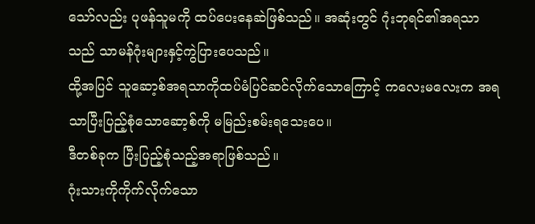သော်လည်း ပုဖန်သူမကို ထပ်ပေးနေဆဲဖြစ်သည်။ အဆုံးတွင် ဂုံးဘုရင်၏အရသာသည် သာမန်ဂုံးများနှင့်ကွဲပြားပေသည်။
ထို့အပြင် သူဆော့စ်အရသာကိုထပ်မံပြင်ဆင်လိုက်သောကြောင့် ကလေးမလေးက အရသာပြီးပြည့်စုံသောဆော့စ်ကို မမြည်းစမ်းရသေးပေ။
ဒီတစ်ခုက ပြီးပြည့်စုံသည့်အရာဖြစ်သည်။
ဂုံးသားကိုကိုက်လိုက်သော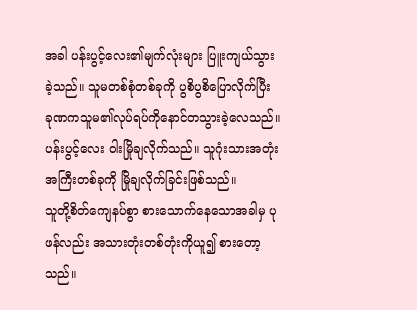အခါ ပန်းပွင့်လေး၏မျက်လုံးများ ပြူးကျယ်သွားခဲ့သည်။ သူမတစ်စုံတစ်ခုကို ပွစိပွစိပြောလိုက်ပြီး ခုဏကသူမ၏လုပ်ရပ်ကိုနောင်တသွားခဲ့လေသည်။
ပန်းပွင့်လေး ဝါးမြိုချလိုက်သည်။ သူဂုံးသားအတုံးအကြီးတစ်ခုကို မြိုချလိုက်ခြင်းဖြစ်သည်။
သူတို့စိတ်ကျေနပ်စွာ စားသောက်နေသောအခါမှ ပုဖန်လည်း အသားတုံးတစ်တုံးကိုယူ၍ စားတော့သည်။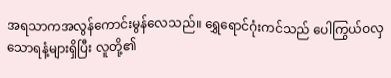အရသာကအလွန်ကောင်းမွန်လေသည်။ ရွှေရောင်ဂုံးကင်သည် ပေါကြွယ်ဝလှသောရနံ့များရှိပြီး လူတို့၏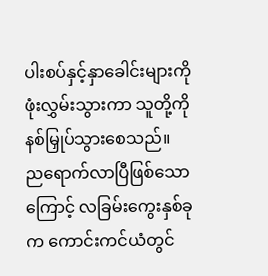ပါးစပ်နှင့်နှာခေါင်းများကိုဖုံးလွှမ်းသွားကာ သူတို့ကို နစ်မြှုပ်သွားစေသည်။
ညရောက်လာပြီဖြစ်သောကြောင့် လခြမ်းကွေးနှစ်ခုက ကောင်းကင်ယံတွင်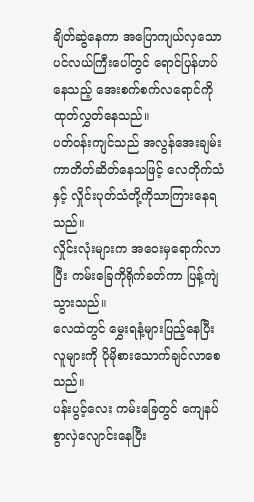ချိတ်ဆွဲနေကာ အပြောကျယ်လှသောပင်လယ်ကြီးပေါ်တွင် ရောင်ပြန်ဟပ်နေသည့် အေးစက်စက်လရောင်ကို ထုတ်လွှတ်နေသည်။
ပတ်ဝန်းကျင်သည် အလွန်အေးချမ်းကာတိတ်ဆိတ်နေသဖြင့် လေတိုက်သံနှင့် လှိုင်းပုတ်သံတို့ကိုသာကြားနေရသည်။
လှိုင်းလုံးများက အဝေးမှရောက်လာပြီး ကမ်းခြေကိုရိုက်ခတ်ကာ ပြန့်ကျဲသွားသည်။
လေထဲတွင် မွှေးရနံ့များပြည့်နေပြီး လူများကို ပိုမိုစားသောက်ချင်လာစေသည်။
ပန်းပွင့်လေး ကမ်းခြေတွင် ကျေနပ်စွာလှဲလျောင်းနေပြီး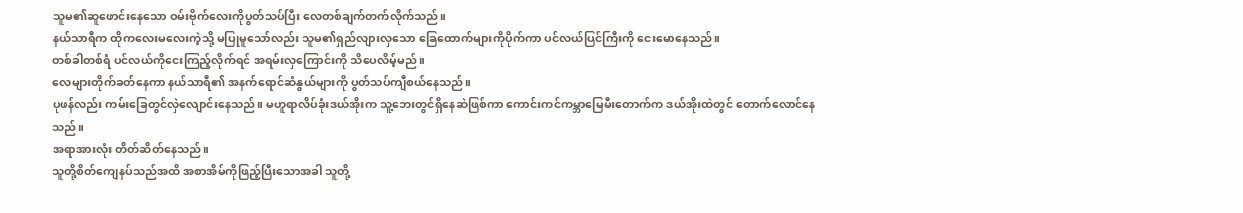သူမ၏ဆူဖောင်းနေသော ဝမ်းဗိုက်လေးကိုပွတ်သပ်ပြီး လေတစ်ချက်တက်လိုက်သည်။
နယ်သာရီက ထိုကလေးမလေးကဲ့သို့ မပြုမူသော်လည်း သူမ၏ရှည်လျားလှသော ခြေထောက်များကိုပိုက်ကာ ပင်လယ်ပြင်ကြီးကို ငေးမောနေသည်။
တစ်ခါတစ်ရံ ပင်လယ်ကိုငေးကြည့်လိုက်ရင် အရမ်းလှကြောင်းကို သိပေလိမ့်မည်။
လေများတိုက်ခတ်နေကာ နယ်သာရီ၏ အနက်ရောင်ဆံနွယ်များကို ပွတ်သပ်ကျီစယ်နေသည်။
ပုဖန်လည်း ကမ်းခြေတွင်လှဲလျောင်းနေသည်။ မဟူရာလိပ်ခုံးဒယ်အိုးက သူ့ဘေးတွင်ရှိနေဆဲဖြစ်ကာ ကောင်းကင်ကမ္ဘာမြေမီးတောက်က ဒယ်အိုးထဲတွင် တောက်လောင်နေသည်။
အရာအားလုံး တိတ်ဆိတ်နေသည်။
သူတို့စိတ်ကျေနပ်သည်အထိ အစာအိမ်ကိုဖြည့်ပြီးသောအခါ သူတို့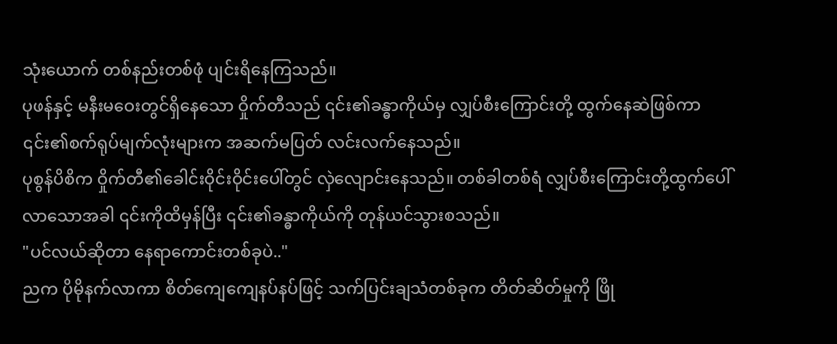သုံးယောက် တစ်နည်းတစ်ဖုံ ပျင်းရိနေကြသည်။
ပုဖန်နှင့် မနီးမဝေးတွင်ရှိနေသော ဝှိုက်တီသည် ၎င်း၏ခန္ဓာကိုယ်မှ လျှပ်စီးကြောင်းတို့ ထွက်နေဆဲဖြစ်ကာ ၎င်း၏စက်ရုပ်မျက်လုံးများက အဆက်မပြတ် လင်းလက်နေသည်။
ပုစွန်ပိစိက ဝှိုက်တီ၏ခေါင်းဝိုင်းဝိုင်းပေါ်တွင် လှဲလျောင်းနေသည်။ တစ်ခါတစ်ရံ လျှပ်စီးကြောင်းတို့ထွက်ပေါ်လာသောအခါ ၎င်းကိုထိမှန်ပြီး ၎င်း၏ခန္ဓာကိုယ်ကို တုန်ယင်သွားစသည်။
"ပင်လယ်ဆိုတာ နေရာကောင်းတစ်ခုပဲ.."
ညက ပိုမိုနက်လာကာ စိတ်ကျေကျေနပ်နပ်ဖြင့် သက်ပြင်းချသံတစ်ခုက တိတ်ဆိတ်မှုကို ဖြို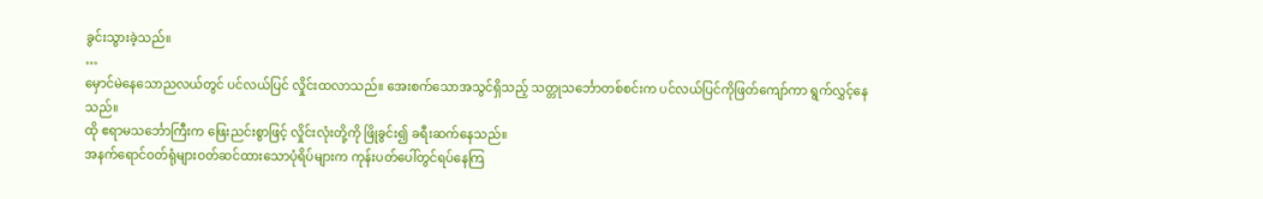ခွင်းသွားခဲ့သည်။
…
မှောင်မဲနေသောညလယ်တွင် ပင်လယ်ပြင် လှိုင်းထလာသည်။ အေးစက်သောအသွင်ရှိသည့် သတ္တုသင်္ဘောတစ်စင်းက ပင်လယ်ပြင်ကိုဖြတ်ကျော်ကာ ရွက်လွှင့်နေသည်။
ထို ဧရာမသင်္ဘောကြီးက ဖြေးညင်းစွာဖြင့် လှိုင်းလုံးတို့ကို ဖြိုခွင်း၍ ခရီးဆက်နေသည်။
အနက်ရောင်ဝတ်ရုံများဝတ်ဆင်ထားသောပုံရိပ်များက ကုန်းပတ်ပေါ်တွင်ရပ်နေကြ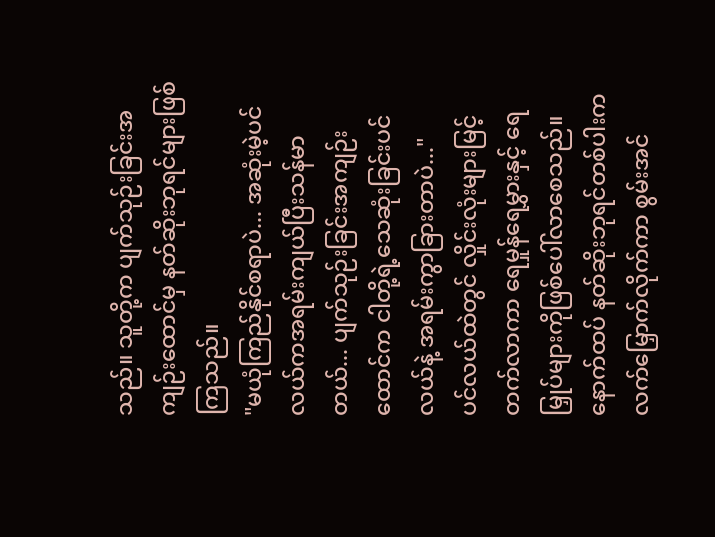သည်။ သူတို့က ပျက်သုဉ်းခြင်းအကျဉ်းထောင်မှ နတ်ဆိုးဘုရင်များဖြစ်ကြသည်။
"မယုံကြည်နိုင်စရာပဲ... အဆုံးမဲ့ပင်လယ်ကအရမ်းကျယ်ပြီးသန်မာတယ်... ပျက်သုဉ်းခြင်းအကျဉ်းထောင်က ငါတို့ရဲ့သေဆုံးခြင်းပင်လယ်နဲ့ အရမ်းကွာခြားတာပဲ..."
ပင်လယ်ထဲတွင် လှိုင်းလုံးများမြင့်တက်လာကာ ရေမှုန်ရေမွှားနှင့် ရေမြှုပ်များကိုဖြစ်ပေါ်လာစေသည်။
နောက်ထပ် နတ်ဆိုးဘုရင်တစ်ပါးက လက်မြှောက်လိုက်ကာ စွမ်းအင်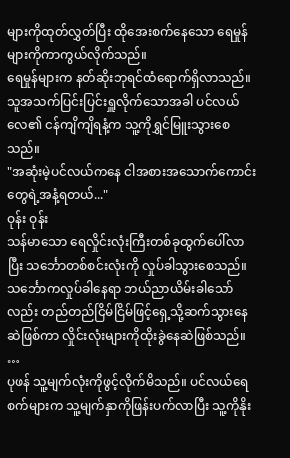များကိုထုတ်လွှတ်ပြီး ထိုအေးစက်နေသော ရေမှုန်များကိုကာကွယ်လိုက်သည်။
ရေမှုန်များက နတ်ဆိုးဘုရင်ထံရောက်ရှိလာသည်။ သူအသက်ပြင်းပြင်းရှူလိုက်သောအခါ ပင်လယ်လေ၏ ငန်ကျိကျိရနံ့က သူ့ကိုရွှင်မြူးသွားစေသည်။
"အဆုံးမဲ့ပင်လယ်ကနေ ငါအစားအသောက်ကောင်းတွေရဲ့အနံ့ရတယ်..."
ဝုန်း ဝုန်း
သန်မာသော ရေလှိုင်းလုံးကြီးတစ်ခုထွက်ပေါ်လာပြီး သင်္ဘောတစ်စင်းလုံးကို လှုပ်ခါသွားစေသည်။
သင်္ဘောကလှုပ်ခါနေရာ ဘယ်ညာယိမ်းခါသော်လည်း တည်တည်ငြိမ်ငြိမ်ဖြင့်ရှေ့သို့ဆက်သွားနေဆဲဖြစ်ကာ လှိုင်းလုံးများကိုထိုးခွဲနေဆဲဖြစ်သည်။
…
ပုဖန် သူ့မျက်လုံးကိုဖွင့်လိုက်မိသည်။ ပင်လယ်ရေစက်များက သူ့မျက်နှာကိုဖြန်းပက်လာပြီး သူ့ကိုနိုး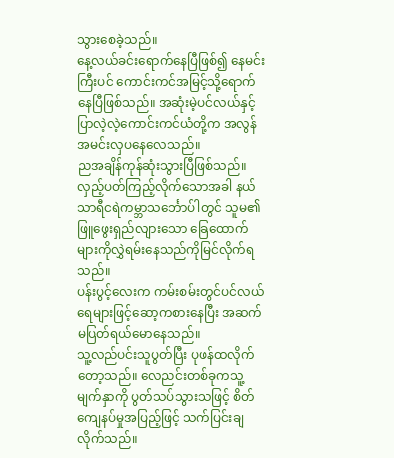သွားစေခဲ့သည်။
နေ့လယ်ခင်းရောက်နေပြီဖြစ်၍ နေမင်းကြီးပင် ကောင်းကင်အမြင့်သို့ရောက်နေပြီဖြစ်သည်။ အဆုံးမဲ့ပင်လယ်နှင့် ပြာလဲ့လဲ့ကောင်းကင်ယံတို့က အလွန်အမင်းလှပနေလေသည်။
ညအချိန်ကုန်ဆုံးသွားပြီဖြစ်သည်။
လှည့်ပတ်ကြည့်လိုက်သောအခါ နယ်သာရီငရဲကမ္ဘာသင်္ဘောပ်ါတွင် သူမ၏ဖြူဖွေးရှည်လျားသော ခြေထောက်များကိုလွှဲရမ်းနေသည်ကိုမြင်လိုက်ရသည်။
ပန်းပွင့်လေးက ကမ်းစမ်းတွင်ပင်လယ်ရေများဖြင့်ဆော့ကစားနေပြီး အဆက်မပြတ်ရယ်မောနေသည်။
သူ့လည်ပင်းသူပွတ်ပြီး ပုဖန်ထလိုက်တော့သည်။ လေညင်းတစ်ခုကသူ့မျက်နှာကို ပွတ်သပ်သွားသဖြင့် စိတ်ကျေနပ်မှုအပြည့်ဖြင့် သက်ပြင်းချလိုက်သည်။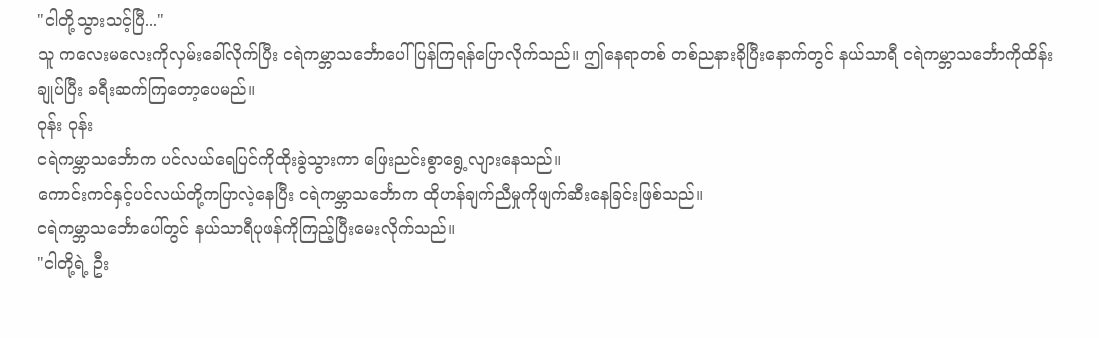"ငါတို့သွားသင့်ပြီ..."
သူ ကလေးမလေးကိုလှမ်းခေါ်လိုက်ပြီး ငရဲကမ္ဘာသင်္ဘောပေါ်ပြန်ကြရန်ပြောလိုက်သည်။ ဤနေရာတစ် တစ်ညနားခိုပြီးနောက်တွင် နယ်သာရီ ငရဲကမ္ဘာသင်္ဘောကိုထိန်းချုပ်ပြီး ခရီးဆက်ကြတော့ပေမည်။
ဝုန်း ဝုန်း
ငရဲကမ္ဘာသင်္ဘောက ပင်လယ်ရေပြင်ကိုထိုးခွဲသွားကာ ဖြေးညင်းစွာရွေ့လျားနေသည်။
ကောင်းကင်နှင့်ပင်လယ်တို့ကပြာလဲ့နေပြီး ငရဲကမ္ဘာသင်္ဘောက ထိုဟန်ချက်ညီမှုကိုဖျက်ဆီးနေခြင်းဖြစ်သည်။
ငရဲကမ္ဘာသင်္ဘောပေါ်တွင် နယ်သာရီပုဖန်ကိုကြည့်ပြီးမေးလိုက်သည်။
"ငါတို့ရဲ့ ဦး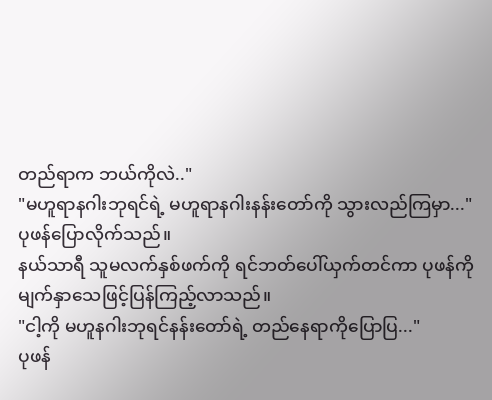တည်ရာက ဘယ်ကိုလဲ.."
"မဟူရာနဂါးဘုရင်ရဲ့ မဟူရာနဂါးနန်းတော်ကို သွားလည်ကြမှာ..."
ပုဖန်ပြောလိုက်သည်။
နယ်သာရီ သူမလက်နှစ်ဖက်ကို ရင်ဘတ်ပေါ်ယှက်တင်ကာ ပုဖန်ကိုမျက်နှာသေဖြင့်ပြန်ကြည့်လာသည်။
"ငါ့ကို မဟူနဂါးဘုရင်နန်းတော်ရဲ့ တည်နေရာကိုပြောပြ..."
ပုဖန်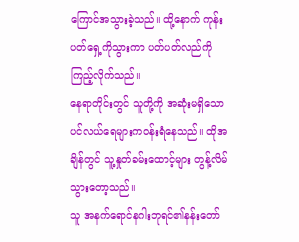ကြောင်အသွားခဲ့သည်။ ထို့နောက် ကုန်းပတ်ရှေ့ကိုသွားကာ ပတ်ပတ်လည်ကိုကြည့်လိုက်သည်။
နေရာတိုင်းတွင် သူတို့ကို အဆုံးမရှိသောပင်လယ်ရေများကဝန်းရံနေသည်။ ထိုအချိန်တွင် သူ့နှုတ်ခမ်းထောင့်များ တွန့်လိမ်သွားတော့သည်။
သူ အနက်ရောင်နဂါးဘုရင်၏နန်းတော်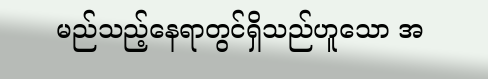မည်သည့်နေရာတွင်ရှိသည်ဟူသော အ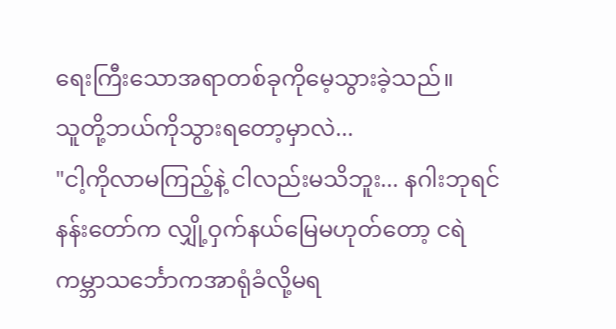ရေးကြီးသောအရာတစ်ခုကိုမေ့သွားခဲ့သည်။
သူတို့ဘယ်ကိုသွားရတော့မှာလဲ...
"ငါ့ကိုလာမကြည့်နဲ့ ငါလည်းမသိဘူး... နဂါးဘုရင်နန်းတော်က လျှို့ဝှက်နယ်မြေမဟုတ်တော့ ငရဲကမ္ဘာသင်္ဘောကအာရုံခံလို့မရ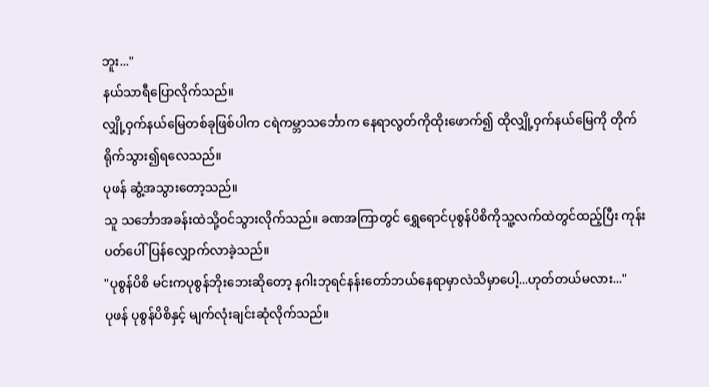ဘူး..."
နယ်သာရီပြောလိုက်သည်။
လျှို့ဝှက်နယ်မြေတစ်ခုဖြစ်ပါက ငရဲကမ္ဘာသင်္ဘောက နေရာလွတ်ကိုထိုးဖောက်၍ ထိုလျှို့ဝှက်နယ်မြေကို တိုက်ရိုက်သွား၍ရလေသည်။
ပုဖန် ဆွံ့အသွားတော့သည်။
သူ သင်္ဘောအခန်းထဲသို့ဝင်သွားလိုက်သည်။ ခဏအကြာတွင် ရွှေရောင်ပုစွန်ပိစိကိုသူ့လက်ထဲတွင်ထည့်ပြီး ကုန်းပတ်ပေါ်ပြန်လျှောက်လာခဲ့သည်။
"ပုစွန်ပိစိ မင်းကပုစွန်ဘိုးဘေးဆိုတော့ နဂါးဘုရင်နန်းတော်ဘယ်နေရာမှာလဲသိမှာပေါ့...ဟုတ်တယ်မလား..."
ပုဖန် ပုစွန်ပိစိနှင့် မျက်လုံးချင်းဆုံလိုက်သည်။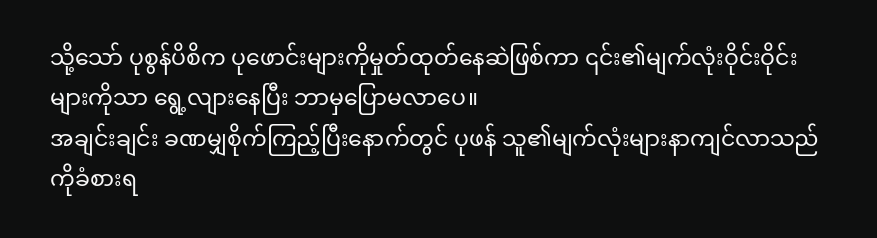သို့သော် ပုစွန်ပိစိက ပုဖောင်းများကိုမှုတ်ထုတ်နေဆဲဖြစ်ကာ ၎င်း၏မျက်လုံးဝိုင်းဝိုင်းများကိုသာ ရွေ့လျားနေပြီး ဘာမှပြောမလာပေ။
အချင်းချင်း ခဏမျှစိုက်ကြည့်ပြီးနောက်တွင် ပုဖန် သူ၏မျက်လုံးများနာကျင်လာသည်ကိုခံစားရ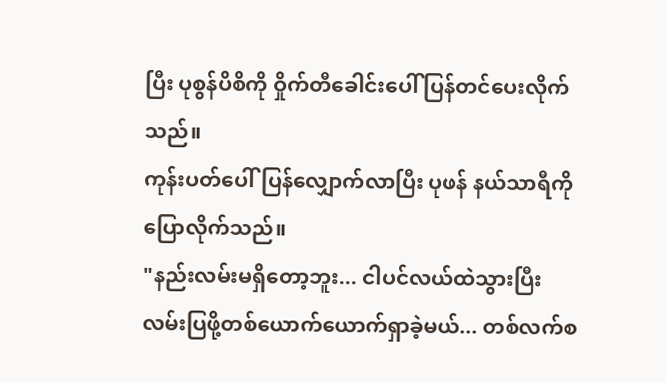ပြီး ပုစွန်ပိစိကို ဝှိုက်တီခေါင်းပေါ် ပြန်တင်ပေးလိုက်သည်။
ကုန်းပတ်ပေါ်ပြန်လျှောက်လာပြီး ပုဖန် နယ်သာရီကိုပြောလိုက်သည်။
"နည်းလမ်းမရှိတော့ဘူး... ငါပင်လယ်ထဲသွားပြီး လမ်းပြဖို့တစ်ယောက်ယောက်ရှာခဲ့မယ်... တစ်လက်စ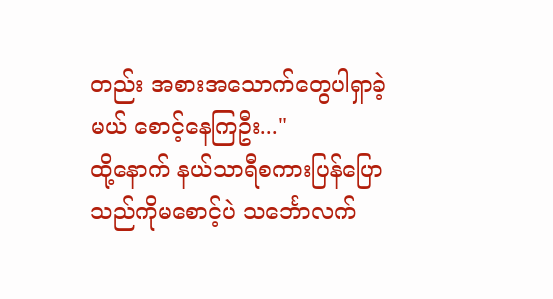တည်း အစားအသောက်တွေပါရှာခဲ့မယ် စောင့်နေကြဦး..."
ထို့နောက် နယ်သာရီစကားပြန်ပြောသည်ကိုမစောင့်ပဲ သင်္ဘောလက်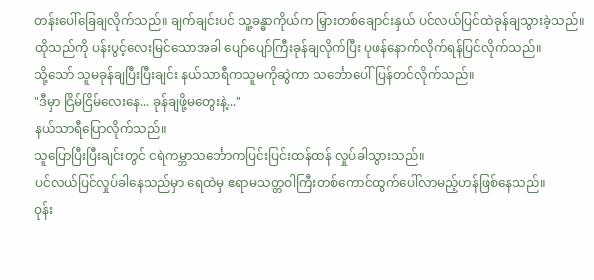တန်းပေါ်ခြေချလိုက်သည်။ ချက်ချင်းပင် သူ့ခန္ဓာကိုယ်က မြှားတစ်ချောင်းနှယ် ပင်လယ်ပြင်ထဲခုန်ချသွားခဲ့သည်။
ထိုသည်ကို ပန်းပွင့်လေးမြင်သောအခါ ပျော်ပျော်ကြီးခုန်ချလိုက်ပြီး ပုဖန်နောက်လိုက်ရန်ပြင်လိုက်သည်။
သို့သော် သူမခုန်ချပြီးပြီးချင်း နယ်သာရီကသူမကိုဆွဲကာ သင်္ဘောပေါ်ပြန်တင်လိုက်သည်။
"ဒီမှာ ငြိမ်ငြိမ်လေးနေ... ခုန်ချဖို့မတွေးနဲ့..."
နယ်သာရီပြောလိုက်သည်။
သူပြောပြီးပြီးချင်းတွင် ငရဲကမ္ဘာသင်္ဘောကပြင်းပြင်းထန်ထန် လှုပ်ခါသွားသည်။
ပင်လယ်ပြင်လှုပ်ခါနေသည်မှာ ရေထဲမှ ဧရာမသတ္တဝါကြီးတစ်ကောင်ထွက်ပေါ်လာမည့်ဟန်ဖြစ်နေသည်။
ဝုန်း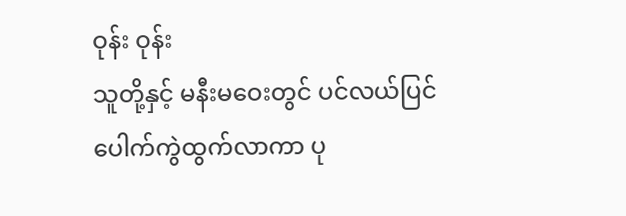ဝုန်း ဝုန်း
သူတို့နှင့် မနီးမဝေးတွင် ပင်လယ်ပြင်ပေါက်ကွဲထွက်လာကာ ပု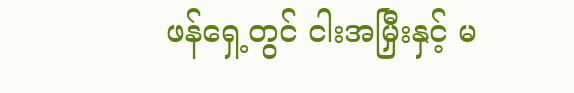ဖန်ရှေ့တွင် ငါးအမြှီးနှင့် မ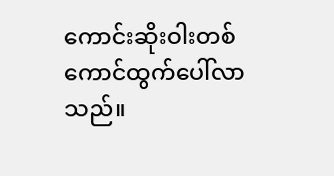ကောင်းဆိုးဝါးတစ်ကောင်ထွက်ပေါ်လာသည်။